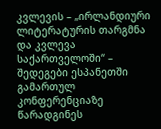კვლევის – „ირლანდიური ლიტერატურის თარგმნა და კვლევა საქართველოში“ – შედეგები ესპანეთში გამართულ კონფერენციაზე წარადგინეს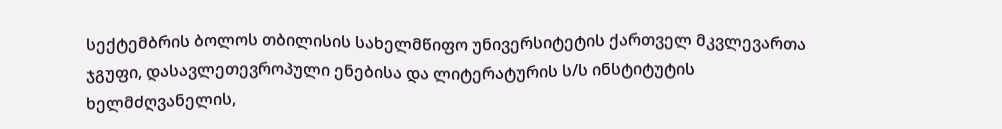სექტემბრის ბოლოს თბილისის სახელმწიფო უნივერსიტეტის ქართველ მკვლევართა ჯგუფი, დასავლეთევროპული ენებისა და ლიტერატურის ს/ს ინსტიტუტის ხელმძღვანელის,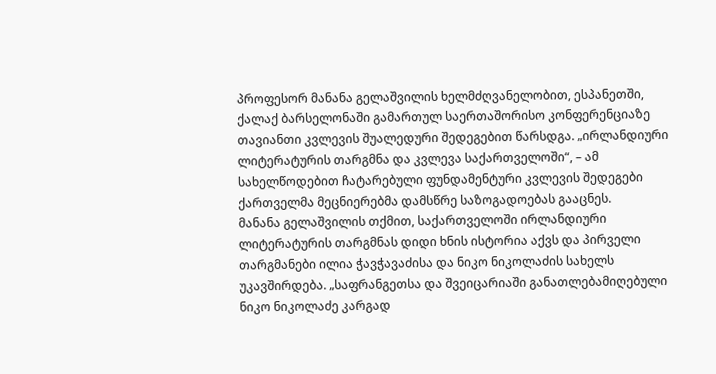პროფესორ მანანა გელაშვილის ხელმძღვანელობით, ესპანეთში, ქალაქ ბარსელონაში გამართულ საერთაშორისო კონფერენციაზე თავიანთი კვლევის შუალედური შედეგებით წარსდგა. „ირლანდიური ლიტერატურის თარგმნა და კვლევა საქართველოში“, – ამ სახელწოდებით ჩატარებული ფუნდამენტური კვლევის შედეგები ქართველმა მეცნიერებმა დამსწრე საზოგადოებას გააცნეს.
მანანა გელაშვილის თქმით, საქართველოში ირლანდიური ლიტერატურის თარგმნას დიდი ხნის ისტორია აქვს და პირველი თარგმანები ილია ჭავჭავაძისა და ნიკო ნიკოლაძის სახელს უკავშირდება. „საფრანგეთსა და შვეიცარიაში განათლებამიღებული ნიკო ნიკოლაძე კარგად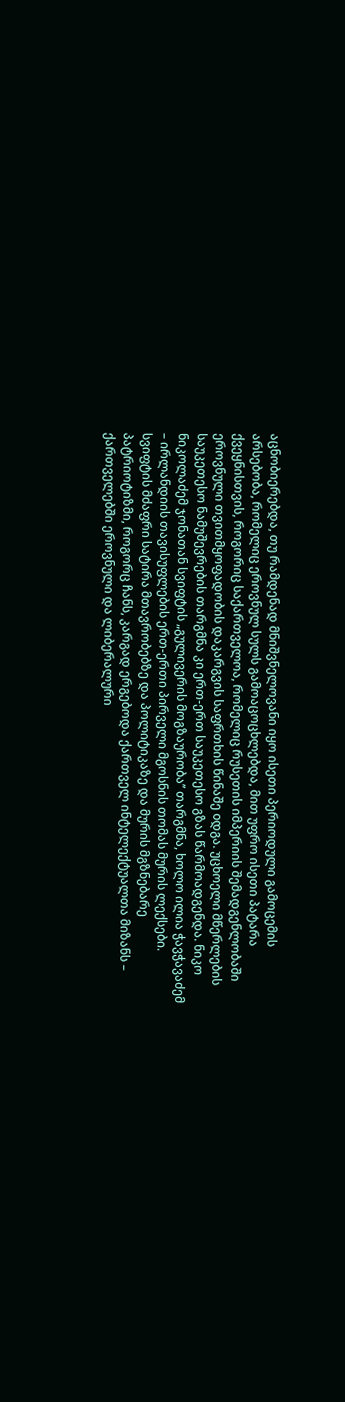აცნობიერებდა, თუ რამდენად მნიშვნელოვანი იყო ისეთი პერიოდული გამოცემის არსებობა, რომელიც ეროვნულ სულს გამოაცოცხლებდა, მით უფრო ისეთი პატარა ქვეყნისთვის, როგორიც საქართველოა, რომელიც რუსეთის იმპერიის შემადგენლობაში ეროვნული თვითმყოფადობის დაკარგვის საფრთხის წინაშე oდგა. უცხოელი მწერლების საუკეთესო ნამუშევრების თარგმნა კი ერთ-ერთ საუკეთესო გზას წარმოადგენდა. ნიკო ნიკოლაძემ ჯონათან სვიფტის „გულივერის მოგზაურობა’’ თარგმნა, ხოლო ილია ჭავჭავაძემ – ირლანდიის თავისუფლების ერთ-ერთი პირველი მგოსნის თომას მურის ლექსები. სვიფტის მძაფრი სატირა მთავრობებზე და პოლიტიკაზე და მურის მგზნებარე პატრიოტიზმი, როგორც ჩანს, კარგად ერგებოდა ქართველ ინტელექტუალთა მიზანს – ქართველებში ეროვნული და ლიბერალური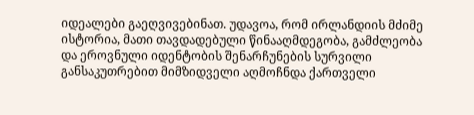იდეალები გაეღვივებინათ. უდავოა, რომ ირლანდიის მძიმე ისტორია, მათი თავდადებული წინააღმდეგობა, გამძლეობა და ეროვნული იდენტობის შენარჩუნების სურვილი განსაკუთრებით მიმზიდველი აღმოჩნდა ქართველი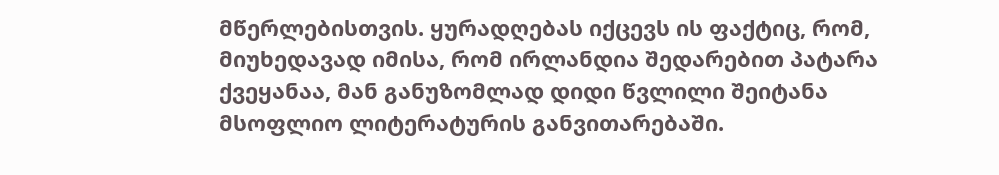მწერლებისთვის. ყურადღებას იქცევს ის ფაქტიც, რომ, მიუხედავად იმისა, რომ ირლანდია შედარებით პატარა ქვეყანაა, მან განუზომლად დიდი წვლილი შეიტანა მსოფლიო ლიტერატურის განვითარებაში.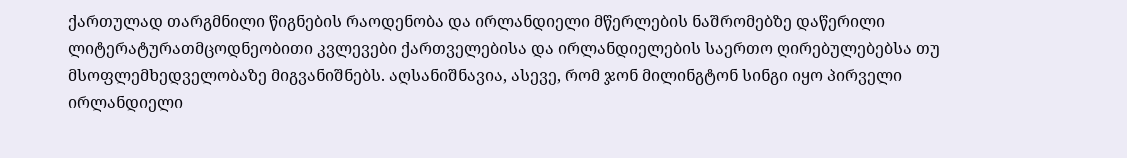ქართულად თარგმნილი წიგნების რაოდენობა და ირლანდიელი მწერლების ნაშრომებზე დაწერილი ლიტერატურათმცოდნეობითი კვლევები ქართველებისა და ირლანდიელების საერთო ღირებულებებსა თუ მსოფლემხედველობაზე მიგვანიშნებს. აღსანიშნავია, ასევე, რომ ჯონ მილინგტონ სინგი იყო პირველი ირლანდიელი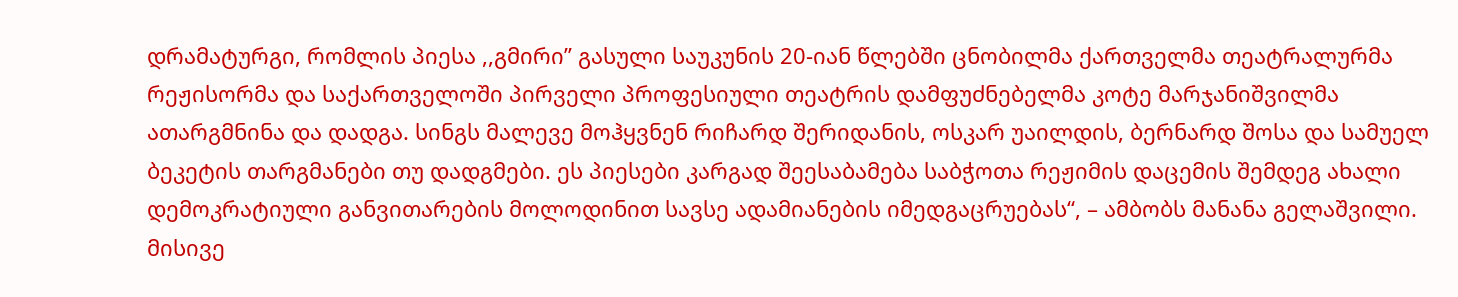დრამატურგი, რომლის პიესა ,,გმირი’’ გასული საუკუნის 20-იან წლებში ცნობილმა ქართველმა თეატრალურმა რეჟისორმა და საქართველოში პირველი პროფესიული თეატრის დამფუძნებელმა კოტე მარჯანიშვილმა ათარგმნინა და დადგა. სინგს მალევე მოჰყვნენ რიჩარდ შერიდანის, ოსკარ უაილდის, ბერნარდ შოსა და სამუელ ბეკეტის თარგმანები თუ დადგმები. ეს პიესები კარგად შეესაბამება საბჭოთა რეჟიმის დაცემის შემდეგ ახალი დემოკრატიული განვითარების მოლოდინით სავსე ადამიანების იმედგაცრუებას“, – ამბობს მანანა გელაშვილი.
მისივე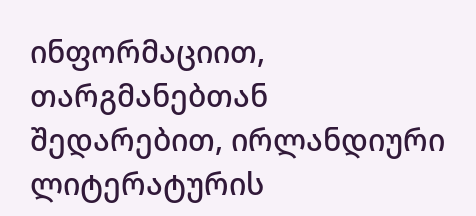ინფორმაციით, თარგმანებთან შედარებით, ირლანდიური ლიტერატურის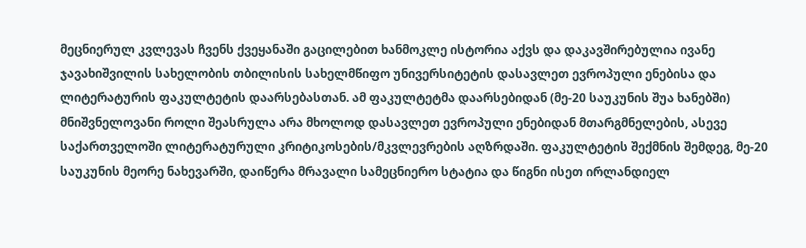მეცნიერულ კვლევას ჩვენს ქვეყანაში გაცილებით ხანმოკლე ისტორია აქვს და დაკავშირებულია ივანე ჯავახიშვილის სახელობის თბილისის სახელმწიფო უნივერსიტეტის დასავლეთ ევროპული ენებისა და ლიტერატურის ფაკულტეტის დაარსებასთან. ამ ფაკულტეტმა დაარსებიდან (მე-20 საუკუნის შუა ხანებში) მნიშვნელოვანი როლი შეასრულა არა მხოლოდ დასავლეთ ევროპული ენებიდან მთარგმნელების, ასევე საქართველოში ლიტერატურული კრიტიკოსების/მკვლევრების აღზრდაში. ფაკულტეტის შექმნის შემდეგ, მე-20 საუკუნის მეორე ნახევარში, დაიწერა მრავალი სამეცნიერო სტატია და წიგნი ისეთ ირლანდიელ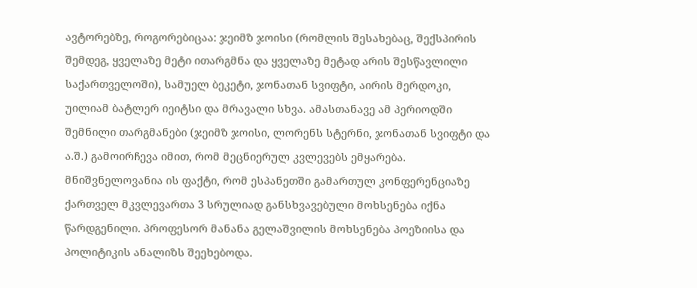ავტორებზე, როგორებიცაა: ჯეიმზ ჯოისი (რომლის შესახებაც, შექსპირის შემდეგ, ყველაზე მეტი ითარგმნა და ყველაზე მეტად არის შესწავლილი საქართველოში), სამუელ ბეკეტი, ჯონათან სვიფტი, აირის მერდოკი, უილიამ ბატლერ იეიტსი და მრავალი სხვა. ამასთანავე ამ პერიოდში შემნილი თარგმანები (ჯეიმზ ჯოისი, ლორენს სტერნი, ჯონათან სვიფტი და ა.შ.) გამოირჩევა იმით, რომ მეცნიერულ კვლევებს ემყარება.
მნიშვნელოვანია ის ფაქტი, რომ ესპანეთში გამართულ კონფერენციაზე ქართველ მკვლევართა 3 სრულიად განსხვავებული მოხსენება იქნა წარდგენილი. პროფესორ მანანა გელაშვილის მოხსენება პოეზიისა და პოლიტიკის ანალიზს შეეხებოდა.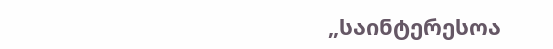„საინტერესოა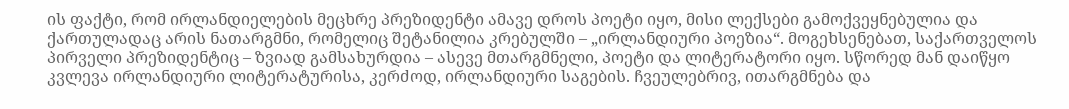ის ფაქტი, რომ ირლანდიელების მეცხრე პრეზიდენტი ამავე დროს პოეტი იყო, მისი ლექსები გამოქვეყნებულია და ქართულადაც არის ნათარგმნი, რომელიც შეტანილია კრებულში – „ირლანდიური პოეზია“. მოგეხსენებათ, საქართველოს პირველი პრეზიდენტიც – ზვიად გამსახურდია – ასევე მთარგმნელი, პოეტი და ლიტერატორი იყო. სწორედ მან დაიწყო კვლევა ირლანდიური ლიტერატურისა, კერძოდ, ირლანდიური საგების. ჩვეულებრივ, ითარგმნება და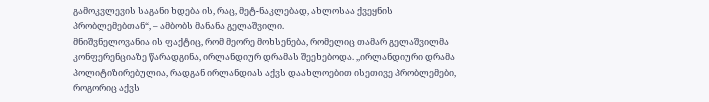გამოკვლევის საგანი ხდება ის, რაც, მეტ-ნაკლებად, ახლოსაა ქვეყნის პრობლემებთან“, – ამბობს მანანა გელაშვილი.
მნიშვნელოვანია ის ფაქტიც, რომ მეორე მოხსენება, რომელიც თამარ გელაშვილმა კონფერენციაზე წარადგინა, ირლანდიურ დრამას შეეხებოდა. ,,ირლანდიური დრამა პოლიტიზირებულია, რადგან ირლანდიას აქვს დაახლოებით ისეთივე პრობლემები, როგორიც აქვს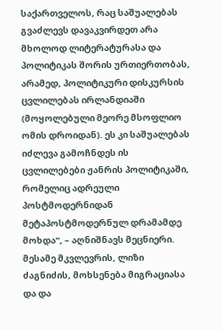საქართველოს, რაც საშუალებას გვაძლევს დავაკვირდეთ არა მხოლოდ ლიტერატურასა და პოლიტიკას შორის ურთიერთობას, არამედ, პოლიტიკური დისკურსის ცვლილებას ირლანდიაში (მოყოლებული მეორე მსოფლიო ომის დროიდან). ეს კი საშუალებას იძლევა გამოჩნდეს ის ცვლილებები ჟანრის პოლიტიკაში, რომელიც ადრეული პოსტმოდერნიდან მეტაპოსტმოდერნულ დრამამდე მოხდა“, – აღნიშნავს მეცნიერი.
მესამე მკვლევრის, ლიზი ძაგნიძის, მოხსენება მიგრაციასა და და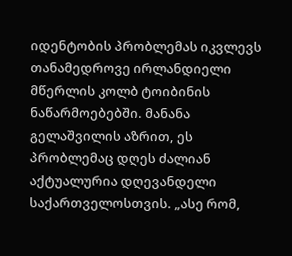იდენტობის პრობლემას იკვლევს თანამედროვე ირლანდიელი მწერლის კოლბ ტოიბინის ნაწარმოებებში. მანანა გელაშვილის აზრით, ეს პრობლემაც დღეს ძალიან აქტუალურია დღევანდელი საქართველოსთვის. „ასე რომ,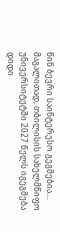წინ ბევრი საინტერესო გეგმებია… მაგალითად, თბილისის სახელმწიფო უნივერსიტეტში 2027 წელს იგეგმება დიდი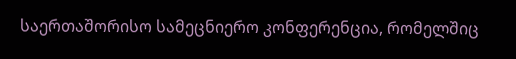საერთაშორისო სამეცნიერო კონფერენცია, რომელშიც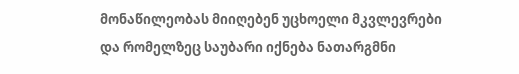მონაწილეობას მიიღებენ უცხოელი მკვლევრები და რომელზეც საუბარი იქნება ნათარგმნი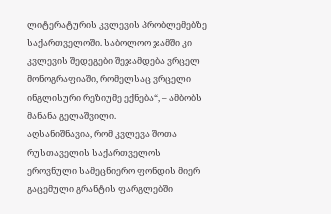ლიტერატურის კვლევის პრობლემებზე საქართველოში. საბოლოო ჯამში კი კვლევის შედეგები შეჯამდება ვრცელ მონოგრაფიაში, რომელსაც ვრცელი ინგლისური რეზიუმე ექნება“, – ამბობს მანანა გელაშვილი.
აღსანიშნავია, რომ კვლევა შოთა რუსთაველის საქართველოს ეროვნული სამეცნიერო ფონდის მიერ გაცემული გრანტის ფარგლებში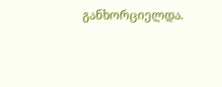განხორციელდა.